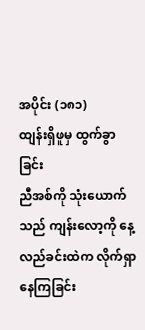အပိုင်း (၁၈၁)
ထျန်းရှိဖူမှ ထွက်ခွာခြင်း
ညီအစ်ကို သုံးယောက်သည် ကျန်းလော့ကို နေ့လည်ခင်းထဲက လိုက်ရှာနေကြခြင်း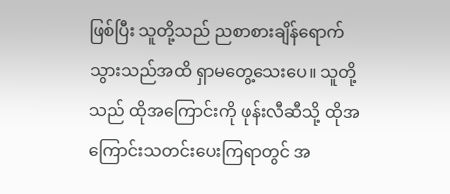ဖြစ်ပြီး သူတို့သည် ညစာစားချိန်ရောက်သွားသည်အထိ ရှာမတွေ့သေးပေ။ သူတို့သည် ထိုအကြောင်းကို ဖုန်းလီဆီသို့ ထိုအကြောင်းသတင်းပေးကြရာတွင် အ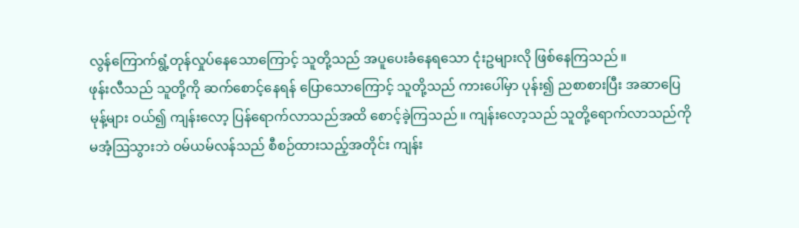လွန်ကြောက်ရွံ့တုန်လှုပ်နေသောကြောင့် သူတို့သည် အပူပေးခံနေရသော ငုံးဥများလို ဖြစ်နေကြသည်။
ဖုန်းလီသည် သူတို့ကို ဆက်စောင့်နေရန် ပြောသောကြောင့် သူတို့သည် ကားပေါ်မှာ ပုန်း၍ ညစာစားပြီး အဆာပြေမုန့်များ ဝယ်၍ ကျန်းလော့ ပြန်ရောက်လာသည်အထိ စောင့်ခဲ့ကြသည်။ ကျန်းလော့သည် သူတို့ရောက်လာသည်ကို မအံ့ဩသွားဘဲ ဝမ်ယမ်လန်သည် စီစဉ်ထားသည့်အတိုင်း ကျန်း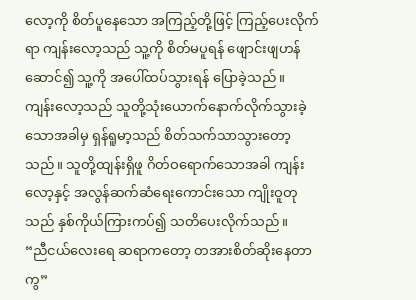လော့ကို စိတ်ပူနေသော အကြည့်တို့ဖြင့် ကြည့်ပေးလိုက်ရာ ကျန်းလော့သည် သူ့ကို စိတ်မပူရန် ဖျောင်းဖျဟန်ဆောင်၍ သူ့ကို အပေါ်ထပ်သွားရန် ပြောခဲ့သည်။
ကျန်းလော့သည် သူတို့သုံးယောက်နောက်လိုက်သွားခဲ့သောအခါမှ ရှန်ရူမာ့သည် စိတ်သက်သာသွားတော့သည်။ သူတို့ထျန်းရှိဖူ ဂိတ်ဝရောက်သောအခါ ကျန်းလော့နှင့် အလွန်ဆက်ဆံရေးကောင်းသော ကျိုးဝူတုသည် နှစ်ကိုယ်ကြားကပ်၍ သတိပေးလိုက်သည်။
“ညီငယ်လေးရေ ဆရာကတော့ တအားစိတ်ဆိုးနေတာကွ”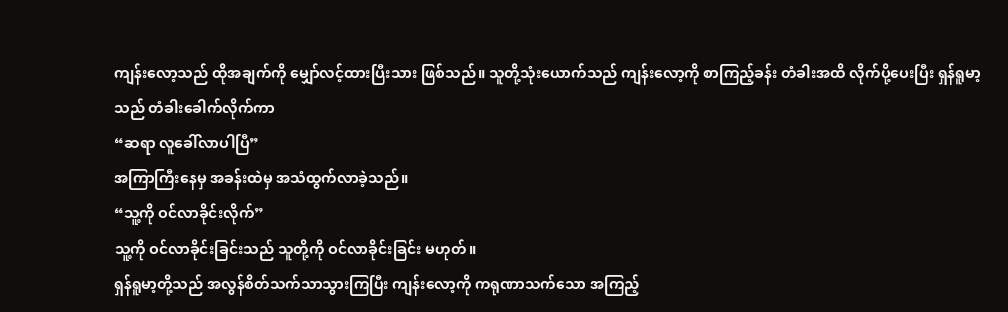ကျန်းလော့သည် ထိုအချက်ကို မျှော်လင့်ထားပြီးသား ဖြစ်သည်။ သူတို့သုံးယောက်သည် ကျန်းလော့ကို စာကြည့်ခန်း တံခါးအထိ လိုက်ပို့ပေးပြီး ရှန်ရူမာ့သည် တံခါးခေါက်လိုက်ကာ
“ဆရာ လူခေါ်လာပါပြီ”
အကြာကြီးနေမှ အခန်းထဲမှ အသံထွက်လာခဲ့သည်။
“သူ့ကို ဝင်လာခိုင်းလိုက်”
သူ့ကို ဝင်လာခိုင်းခြင်းသည် သူတို့ကို ဝင်လာခိုင်းခြင်း မဟုတ်။
ရှန်ရူမာ့တို့သည် အလွန်စိတ်သက်သာသွားကြပြီး ကျန်းလော့ကို ကရုဏာသက်သော အကြည့်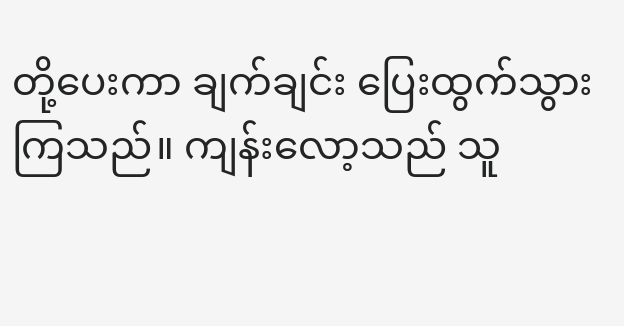တို့ပေးကာ ချက်ချင်း ပြေးထွက်သွားကြသည်။ ကျန်းလော့သည် သူ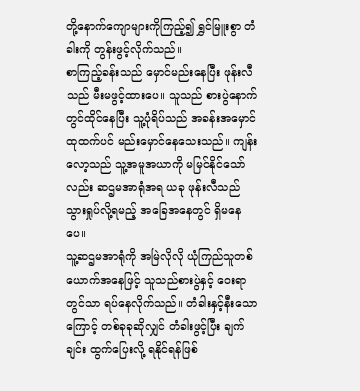တို့နောက်ကျောများကိုကြည့်၍ ရွှင်မြူးစွာ တံခါးကို တွန်းဖွင့်လိုက်သည်။
စာကြည့်ခန်းသည် မှောင်မည်းနေပြီး ဖုန်းလီသည် မီးမဖွင့်ထားပေ။ သူသည် စားပွဲနောက်တွင်ထိုင်နေပြီး သူ့ပုံရိပ်သည် အခန်းအမှောင်ထုထက်ပင် မည်းမှောင်နေသေးသည်။ ကျန်းလော့သည် သူ့အမူအယာကို မမြင်နိုင်သော်လည်း ဆဌမအာရုံအရ ယခု ဖုန်းလီသည် သွားရှုပ်လို့ရမည့် အခြေအနေတွင် ရှိမနေပေ။
သူ့ဆဌမအာရုံကို အမြဲလိုလို ယုံကြည်သူတစ်ယောက်အနေဖြင့် သူသည်စားပွဲနှင့် ဝေးရာတွင်သာ ရပ်နေလိုက်သည်။ တံခါးနှင့်နီးသောကြောင့် တစ်ခုခုဆိုလျှင် တံခါးဖွင့်ပြီး ချက်ချင်း ထွက်ပြေးလို့ ရနိုင်ရန်ဖြစ်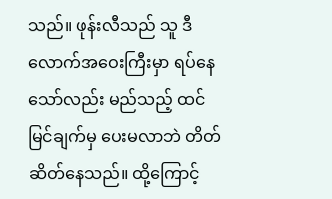သည်။ ဖုန်းလီသည် သူ ဒီလောက်အဝေးကြီးမှာ ရပ်နေသော်လည်း မည်သည့် ထင်မြင်ချက်မှ ပေးမလာဘဲ တိတ်ဆိတ်နေသည်။ ထို့ကြောင့်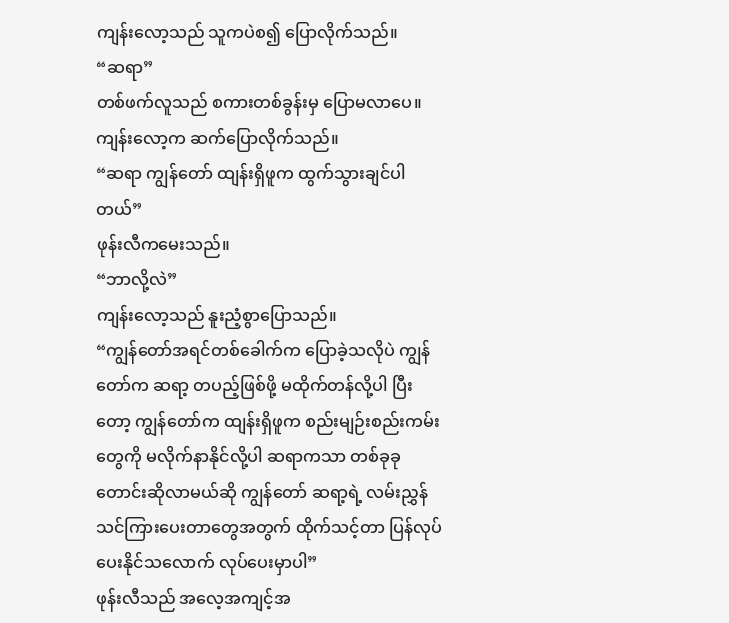ကျန်းလော့သည် သူကပဲစ၍ ပြောလိုက်သည်။
“ဆရာ”
တစ်ဖက်လူသည် စကားတစ်ခွန်းမှ ပြောမလာပေ။
ကျန်းလော့က ဆက်ပြောလိုက်သည်။
“ဆရာ ကျွန်တော် ထျန်းရှိဖူက ထွက်သွားချင်ပါတယ်”
ဖုန်းလီကမေးသည်။
“ဘာလို့လဲ”
ကျန်းလော့သည် နူးညံ့စွာပြောသည်။
“ကျွန်တော်အရင်တစ်ခေါက်က ပြောခဲ့သလိုပဲ ကျွန်တော်က ဆရာ့ တပည့်ဖြစ်ဖို့ မထိုက်တန်လို့ပါ ပြီးတော့ ကျွန်တော်က ထျန်းရှိဖူက စည်းမျဉ်းစည်းကမ်းတွေကို မလိုက်နာနိုင်လို့ပါ ဆရာကသာ တစ်ခုခု တောင်းဆိုလာမယ်ဆို ကျွန်တော် ဆရာ့ရဲ့ လမ်းညွှန်သင်ကြားပေးတာတွေအတွက် ထိုက်သင့်တာ ပြန်လုပ်ပေးနိုင်သလောက် လုပ်ပေးမှာပါ”
ဖုန်းလီသည် အလေ့အကျင့်အ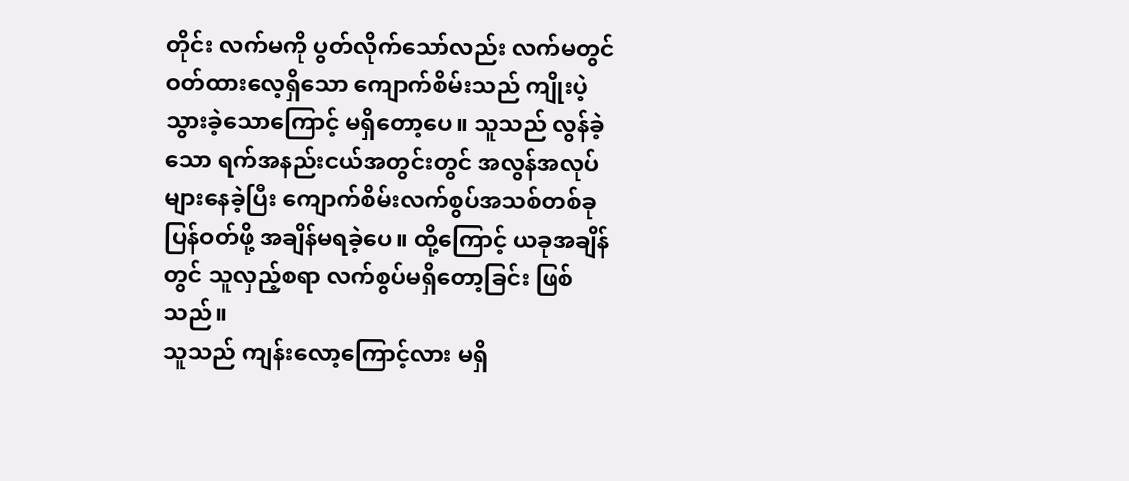တိုင်း လက်မကို ပွတ်လိုက်သော်လည်း လက်မတွင်ဝတ်ထားလေ့ရှိသော ကျောက်စိမ်းသည် ကျိုးပဲ့သွားခဲ့သောကြောင့် မရှိတော့ပေ။ သူသည် လွန်ခဲ့သော ရက်အနည်းငယ်အတွင်းတွင် အလွန်အလုပ်များနေခဲ့ပြီး ကျောက်စိမ်းလက်စွပ်အသစ်တစ်ခု ပြန်ဝတ်ဖို့ အချိန်မရခဲ့ပေ။ ထို့ကြောင့် ယခုအချိန်တွင် သူလှည့်စရာ လက်စွပ်မရှိတော့ခြင်း ဖြစ်သည်။
သူသည် ကျန်းလော့ကြောင့်လား မရှိ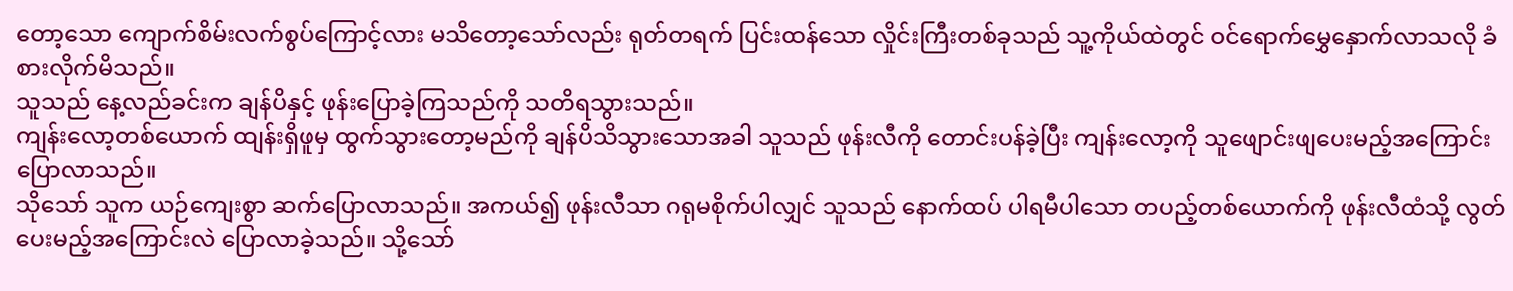တော့သော ကျောက်စိမ်းလက်စွပ်ကြောင့်လား မသိတော့သော်လည်း ရုတ်တရက် ပြင်းထန်သော လှိုင်းကြီးတစ်ခုသည် သူ့ကိုယ်ထဲတွင် ဝင်ရောက်မွှေနှောက်လာသလို ခံစားလိုက်မိသည်။
သူသည် နေ့လည်ခင်းက ချန်ပိနှင့် ဖုန်းပြောခဲ့ကြသည်ကို သတိရသွားသည်။
ကျန်းလော့တစ်ယောက် ထျန်းရှိဖူမှ ထွက်သွားတော့မည်ကို ချန်ပိသိသွားသောအခါ သူသည် ဖုန်းလီကို တောင်းပန်ခဲ့ပြီး ကျန်းလော့ကို သူဖျောင်းဖျပေးမည့်အကြောင်း ပြောလာသည်။
သိုသော် သူက ယဉ်ကျေးစွာ ဆက်ပြောလာသည်။ အကယ်၍ ဖုန်းလီသာ ဂရုမစိုက်ပါလျှင် သူသည် နောက်ထပ် ပါရမီပါသော တပည့်တစ်ယောက်ကို ဖုန်းလီထံသို့ လွတ်ပေးမည့်အကြောင်းလဲ ပြောလာခဲ့သည်။ သို့သော်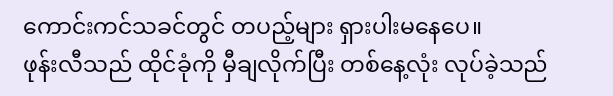ကောင်းကင်သခင်တွင် တပည့်များ ရှားပါးမနေပေ။
ဖုန်းလီသည် ထိုင်ခုံကို မှီချလိုက်ပြီး တစ်နေ့လုံး လုပ်ခဲ့သည်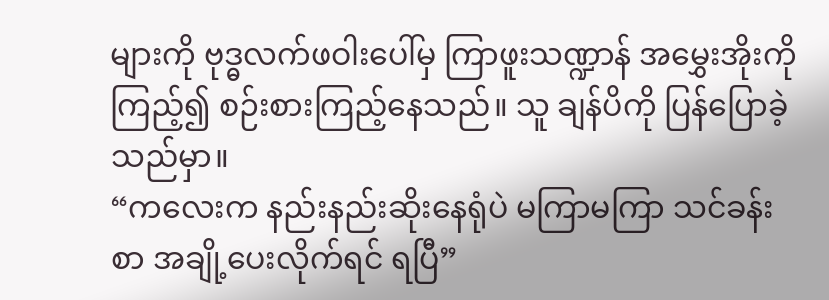များကို ဗုဒ္ဓလက်ဖဝါးပေါ်မှ ကြာဖူးသဏ္ဍာန် အမွှေးအိုးကို ကြည့်၍ စဉ်းစားကြည့်နေသည်။ သူ ချန်ပိကို ပြန်ပြောခဲ့သည်မှာ။
“ကလေးက နည်းနည်းဆိုးနေရုံပဲ မကြာမကြာ သင်ခန်းစာ အချို့ပေးလိုက်ရင် ရပြီ”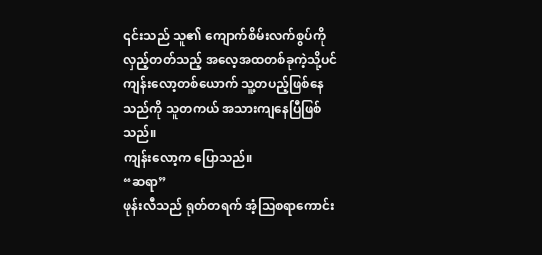၎င်းသည် သူ၏ ကျောက်စိမ်းလက်စွပ်ကို လှည့်တတ်သည့် အလေ့အထတစ်ခုကဲ့သို့ပင် ကျန်းလော့တစ်ယောက် သူ့တပည့်ဖြစ်နေသည်ကို သူတကယ် အသားကျနေပြီဖြစ်သည်။
ကျန်းလော့က ပြောသည်။
“ဆရာ”
ဖုန်းလီသည် ရုတ်တရက် အံ့ဩစရာကောင်း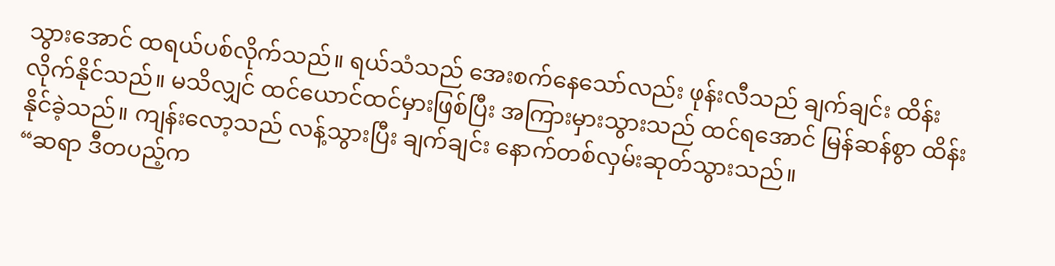သွားအောင် ထရယ်ပစ်လိုက်သည်။ ရယ်သံသည် အေးစက်နေသော်လည်း ဖုန်းလီသည် ချက်ချင်း ထိန်းလိုက်နိုင်သည်။ မသိလျှင် ထင်ယောင်ထင်မှားဖြစ်ပြီး အကြားမှားသွားသည် ထင်ရအောင် မြန်ဆန်စွာ ထိန်းနိုင်ခဲ့သည်။ ကျန်းလော့သည် လန့်သွားပြီး ချက်ချင်း နောက်တစ်လှမ်းဆုတ်သွားသည်။
“ဆရာ ဒီတပည့်က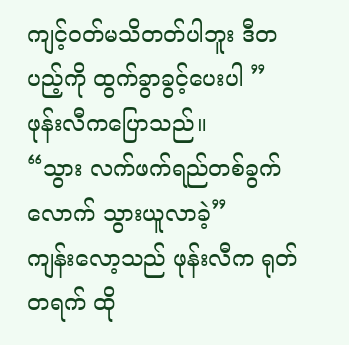ကျင့်ဝတ်မသိတတ်ပါဘူး ဒီတပည့်ကို ထွက်ခွာခွင့်ပေးပါ ”
ဖုန်းလီကပြောသည်။
“သွား လက်ဖက်ရည်တစ်ခွက်လောက် သွားယူလာခဲ့”
ကျန်းလော့သည် ဖုန်းလီက ရုတ်တရက် ထို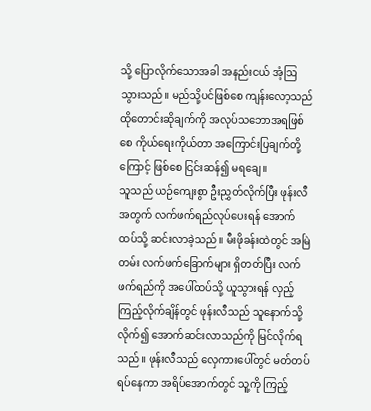သို့ ပြောလိုက်သောအခါ အနည်းငယ် အံ့ဩသွားသည်။ မည်သို့ပင်ဖြစ်စေ ကျန်းလော့သည် ထိုတောင်းဆိုချက်ကို အလုပ်သဘောအရဖြစ်စေ ကိုယ်ရေးကိုယ်တာ အကြောင်းပြချက်တို့ကြောင့် ဖြစ်စေ ငြင်းဆန်၍ မရချေ။
သူသည် ယဉ်ကျေးစွာ ဦးညွှတ်လိုက်ပြီး ဖုန်းလီအတွက် လက်ဖက်ရည်လုပ်ပေးရန် အောက်ထပ်သို့ ဆင်းလာခဲ့သည်။ မီးဖိုခန်းထဲတွင် အမြဲတမ်း လက်ဖက်ခြောက်များ ရှိတတ်ပြီး လက်ဖက်ရည်ကို အပေါ်ထပ်သို့ ယူသွားရန် လှည့်ကြည့်လိုက်ချိန်တွင် ဖုန်းလီသည် သူနောက်သို့ လိုက်၍ အောက်ဆင်းလာသည်ကို မြင်လိုက်ရသည်။ ဖုန်းလီသည် လှေကားပေါ်တွင် မတ်တပ်ရပ်နေကာ အရိပ်အောက်တွင် သူ့ကို ကြည့်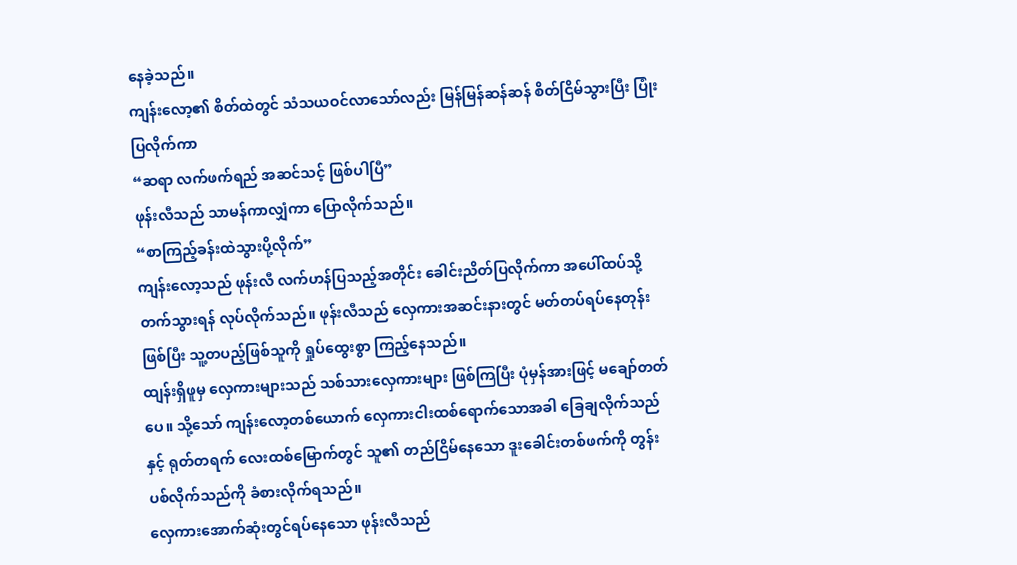နေခဲ့သည်။
ကျန်းလော့၏ စိတ်ထဲတွင် သံသယဝင်လာသော်လည်း မြန်မြန်ဆန်ဆန် စိတ်ငြိမ်သွားပြီး ပြုံးပြလိုက်ကာ
“ဆရာ လက်ဖက်ရည် အဆင်သင့် ဖြစ်ပါပြီ”
ဖုန်းလီသည် သာမန်ကာလျှံကာ ပြောလိုက်သည်။
“စာကြည့်ခန်းထဲသွားပို့လိုက်”
ကျန်းလော့သည် ဖုန်းလီ လက်ဟန်ပြသည့်အတိုင်း ခေါင်းညိတ်ပြလိုက်ကာ အပေါ်ထပ်သို့ တက်သွားရန် လုပ်လိုက်သည်။ ဖုန်းလီသည် လှေကားအဆင်းနားတွင် မတ်တပ်ရပ်နေတုန်းဖြစ်ပြီး သူ့တပည့်ဖြစ်သူကို ရှုပ်ထွေးစွာ ကြည့်နေသည်။
ထျန်းရှိဖူမှ လှေကားများသည် သစ်သားလှေကားများ ဖြစ်ကြပြီး ပုံမှန်အားဖြင့် မချော်တတ်ပေ။ သို့သော် ကျန်းလော့တစ်ယောက် လှေကားငါးထစ်ရောက်သောအခါ ခြေချလိုက်သည်နှင့် ရုတ်တရက် လေးထစ်မြောက်တွင် သူ၏ တည်ငြိမ်နေသော ဒူးခေါင်းတစ်ဖက်ကို တွန်းပစ်လိုက်သည်ကို ခံစားလိုက်ရသည်။
လှေကားအောက်ဆုံးတွင်ရပ်နေသော ဖုန်းလီသည်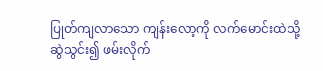ပြုတ်ကျလာသော ကျန်းလော့ကို လက်မောင်းထဲသို့ ဆွဲသွင်း၍ ဖမ်းလိုက်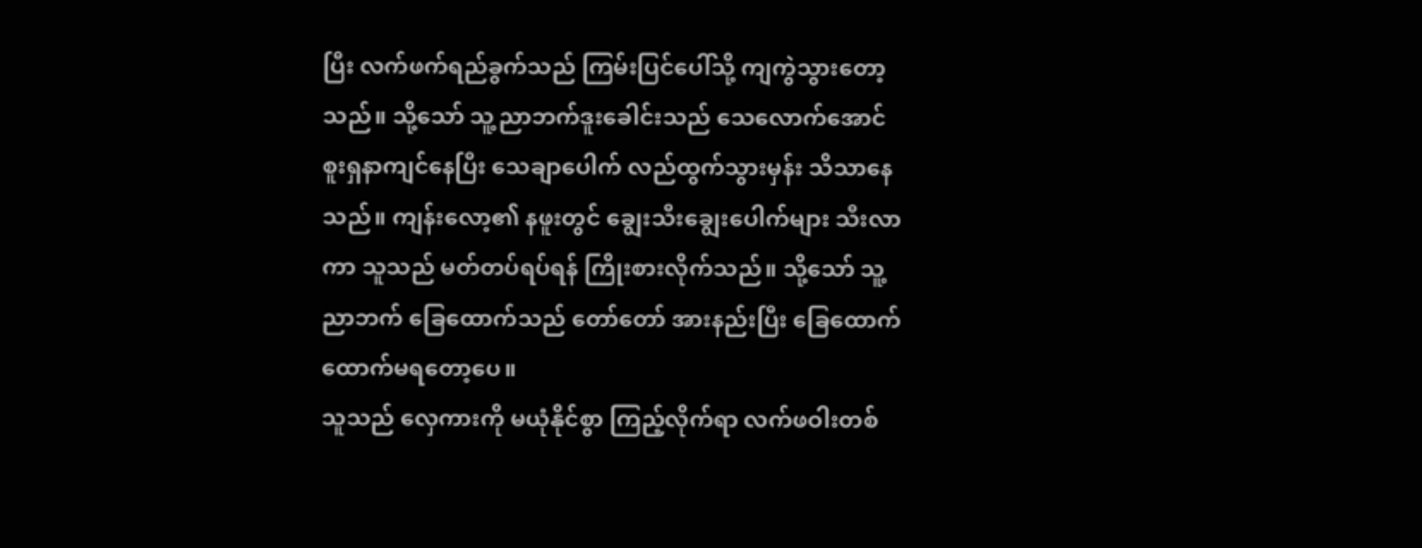ပြီး လက်ဖက်ရည်ခွက်သည် ကြမ်းပြင်ပေါ်သို့ ကျကွဲသွားတော့သည်။ သို့သော် သူ့ညာဘက်ဒူးခေါင်းသည် သေလောက်အောင် စူးရှနာကျင်နေပြီး သေချာပေါက် လည်ထွက်သွားမှန်း သိသာနေသည်။ ကျန်းလော့၏ နဖူးတွင် ချွေးသီးချွေးပေါက်များ သီးလာကာ သူသည် မတ်တပ်ရပ်ရန် ကြိုးစားလိုက်သည်။ သို့သော် သူ့ညာဘက် ခြေထောက်သည် တော်တော် အားနည်းပြီး ခြေထောက်ထောက်မရတော့ပေ။
သူသည် လှေကားကို မယုံနိုင်စွာ ကြည့်လိုက်ရာ လက်ဖဝါးတစ်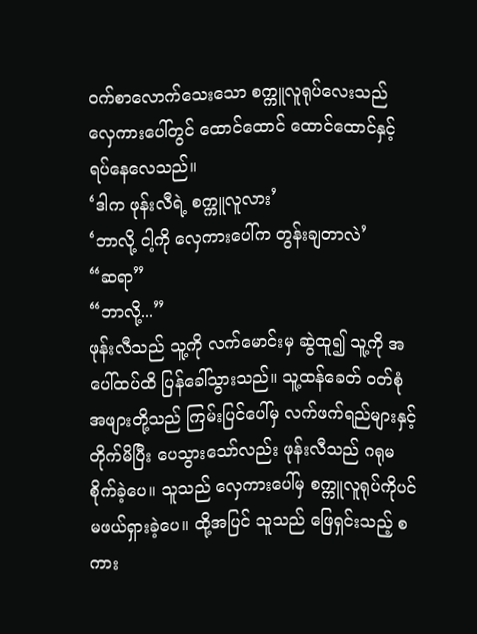ဝက်စာလောက်သေးသော စက္ကူလူရုပ်လေးသည် လှေကားပေါ်တွင် ထောင်ထောင် ထောင်ထောင်နှင့် ရပ်နေလေသည်။
‘ဒါက ဖုန်းလီရဲ့ စက္ကူလူလား’
‘ဘာလို့ ငါ့ကို လှေကားပေါ်က တွန်းချတာလဲ’
“ဆရာ”
“ဘာလို့...”
ဖုန်းလီသည် သူ့ကို လက်မောင်းမှ ဆွဲထူ၍ သူ့ကို အပေါ်ထပ်ထိ ပြန်ခေါ်သွားသည်။ သူ့ထန်ခေတ် ဝတ်စုံအဖျားတို့သည် ကြမ်းပြင်ပေါ်မှ လက်ဖက်ရည်များနှင့် တိုက်မိပြီး ပေသွားသော်လည်း ဖုန်းလီသည် ဂရုမစိုက်ခဲ့ပေ။ သူသည် လှေကားပေါ်မှ စက္ကူလူရုပ်ကိုပင် မဖယ်ရှားခဲ့ပေ။ ထို့အပြင် သူသည် ဖြေရှင်းသည့် စကား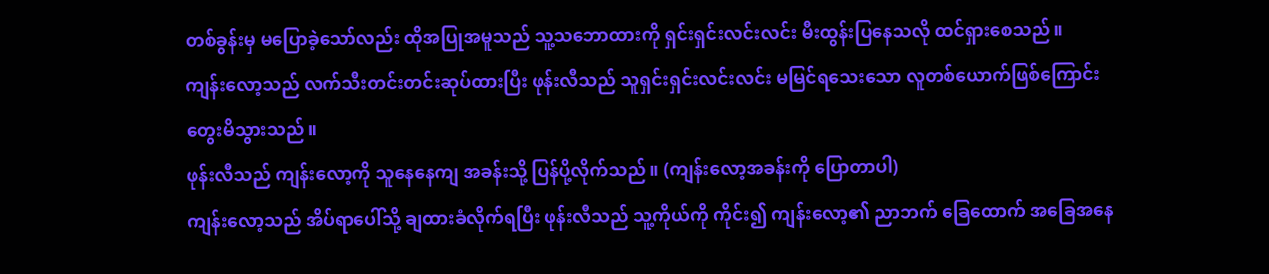တစ်ခွန်းမှ မပြောခဲ့သော်လည်း ထိုအပြုအမူသည် သူ့သဘောထားကို ရှင်းရှင်းလင်းလင်း မီးထွန်းပြနေသလို ထင်ရှားစေသည်။
ကျန်းလော့သည် လက်သီးတင်းတင်းဆုပ်ထားပြီး ဖုန်းလီသည် သူရှင်းရှင်းလင်းလင်း မမြင်ရသေးသော လူတစ်ယောက်ဖြစ်ကြောင်း တွေးမိသွားသည်။
ဖုန်းလီသည် ကျန်းလော့ကို သူနေနေကျ အခန်းသို့ ပြန်ပို့လိုက်သည်။ (ကျန်းလော့အခန်းကို ပြောတာပါ)
ကျန်းလော့သည် အိပ်ရာပေါ်သို့ ချထားခံလိုက်ရပြီး ဖုန်းလီသည် သူ့ကိုယ်ကို ကိုင်း၍ ကျန်းလော့၏ ညာဘက် ခြေထောက် အခြေအနေ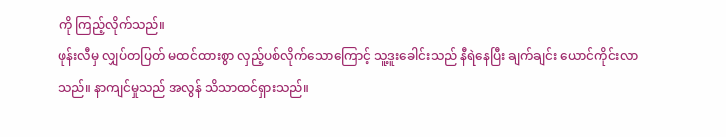ကို ကြည့်လိုက်သည်။
ဖုန်းလီမှ လျှပ်တပြတ် မထင်ထားစွာ လှည့်ပစ်လိုက်သောကြောင့် သူ့ဒူးခေါင်းသည် နီရဲနေပြီး ချက်ချင်း ယောင်ကိုင်းလာသည်။ နာကျင်မှုသည် အလွန် သိသာထင်ရှားသည်။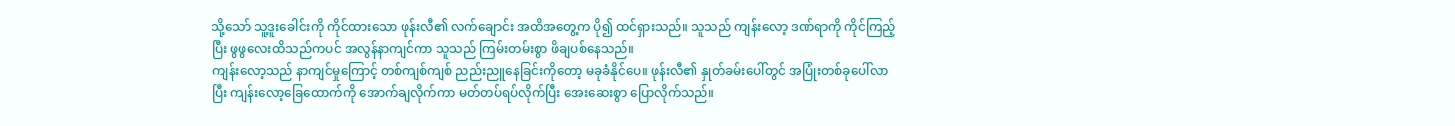သို့သော် သူ့ဒူးခေါင်းကို ကိုင်ထားသော ဖုန်းလီ၏ လက်ချောင်း အထိအတွေ့က ပို၍ ထင်ရှားသည်။ သူသည် ကျန်းလော့ ဒဏ်ရာကို ကိုင်ကြည့်ပြီး ဖွဖွလေးထိသည်ကပင် အလွန်နာကျင်ကာ သူသည် ကြမ်းတမ်းစွာ ဖိချပစ်နေသည်။
ကျန်းလော့သည် နာကျင်မှုကြောင့် တစ်ကျစ်ကျစ် ညည်းညူနေခြင်းကိုတော့ မခုခံနိုင်ပေ။ ဖုန်းလီ၏ နှုတ်ခမ်းပေါ်တွင် အပြုံးတစ်ခုပေါ်လာပြီး ကျန်းလော့ခြေထောက်ကို အောက်ချလိုက်ကာ မတ်တပ်ရပ်လိုက်ပြီး အေးဆေးစွာ ပြောလိုက်သည်။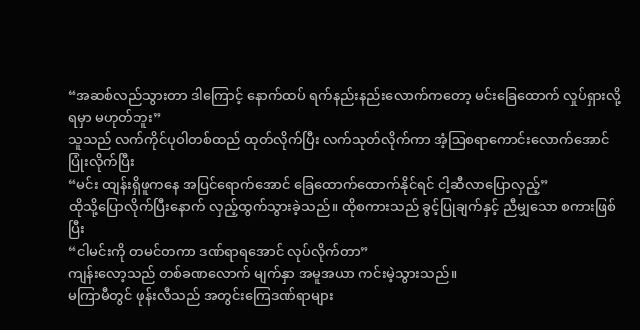“အဆစ်လည်သွားတာ ဒါကြောင့် နောက်ထပ် ရက်နည်းနည်းလောက်ကတော့ မင်းခြေထောက် လှုပ်ရှားလို့ ရမှာ မဟုတ်ဘူး”
သူသည် လက်ကိုင်ပုဝါတစ်ထည် ထုတ်လိုက်ပြီး လက်သုတ်လိုက်ကာ အံ့ဩစရာကောင်းလောက်အောင် ပြုံးလိုက်ပြီး
“မင်း ထျန်းရှိဖူကနေ အပြင်ရောက်အောင် ခြေထောက်ထောက်နိုင်ရင် ငါ့ဆီလာပြောလှည့်”
ထိုသို့ပြောလိုက်ပြီးနောက် လှည့်ထွက်သွားခဲ့သည်။ ထိုစကားသည် ခွင့်ပြုချက်နှင့် ညီမျှသော စကားဖြစ်ပြီး
“ငါမင်းကို တမင်တကာ ဒဏ်ရာရအောင် လုပ်လိုက်တာ”
ကျန်းလော့သည် တစ်ခဏလောက် မျက်နှာ အမူအယာ ကင်းမဲ့သွားသည်။
မကြာမီတွင် ဖုန်းလီသည် အတွင်းကြေဒဏ်ရာများ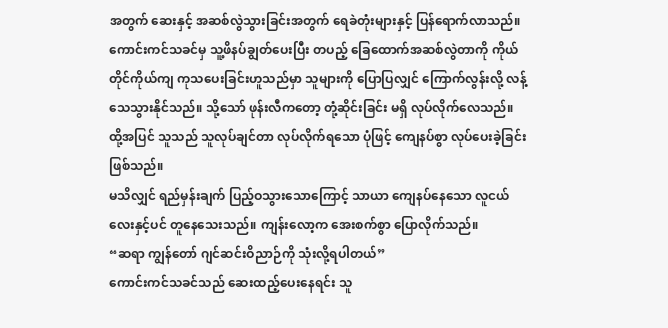အတွက် ဆေးနှင့် အဆစ်လွဲသွားခြင်းအတွက် ရေခဲတုံးများနှင့် ပြန်ရောက်လာသည်။ ကောင်းကင်သခင်မှ သူ့ဖိနပ်ချွတ်ပေးပြီး တပည့် ခြေထောက်အဆစ်လွဲတာကို ကိုယ်တိုင်ကိုယ်ကျ ကုသပေးခြင်းဟူသည်မှာ သူများကို ပြောပြလျှင် ကြောက်လွန်းလို့ လန့်သေသွားနိုင်သည်။ သို့သော် ဖုန်းလီကတော့ တုံ့ဆိုင်းခြင်း မရှိ လုပ်လိုက်လေသည်။ ထို့အပြင် သူသည် သူလုပ်ချင်တာ လုပ်လိုက်ရသော ပုံဖြင့် ကျေနပ်စွာ လုပ်ပေးခဲ့ခြင်း ဖြစ်သည်။
မသိလျှင် ရည်မှန်းချက် ပြည့်ဝသွားသောကြောင့် သာယာ ကျေနပ်နေသော လူငယ်လေးနှင့်ပင် တူနေသေးသည်။ ကျန်းလော့က အေးစက်စွာ ပြောလိုက်သည်။
“ဆရာ ကျွန်တော် ဂျင်ဆင်းဝိညာဉ်ကို သုံးလို့ရပါတယ်”
ကောင်းကင်သခင်သည် ဆေးထည့်ပေးနေရင်း သူ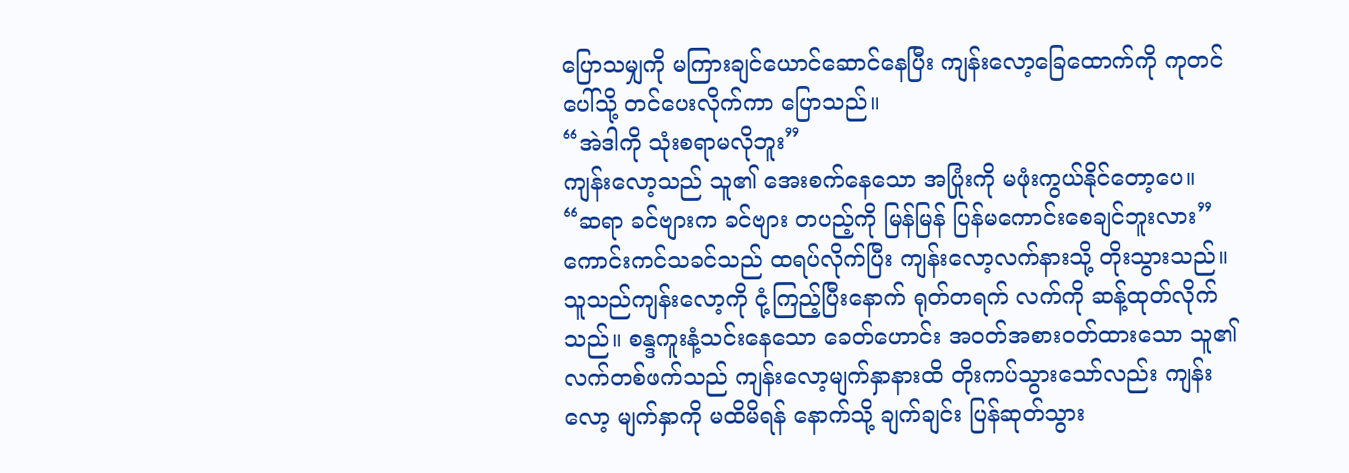ပြောသမျှကို မကြားချင်ယောင်ဆောင်နေပြီး ကျန်းလော့ခြေထောက်ကို ကုတင်ပေါ်သို့ တင်ပေးလိုက်ကာ ပြောသည်။
“အဲဒါကို သုံးစရာမလိုဘူး”
ကျန်းလော့သည် သူ၏ အေးစက်နေသော အပြုံးကို မဖုံးကွယ်နိုင်တော့ပေ။
“ဆရာ ခင်ဗျားက ခင်ဗျား တပည့်ကို မြန်မြန် ပြန်မကောင်းစေချင်ဘူးလား”
ကောင်းကင်သခင်သည် ထရပ်လိုက်ပြီး ကျန်းလော့လက်နားသို့ တိုးသွားသည်။ သူသည်ကျန်းလော့ကို ငုံ့ကြည့်ပြီးနောက် ရုတ်တရက် လက်ကို ဆန့်ထုတ်လိုက်သည်။ စန္ဒကူးနံ့သင်းနေသော ခေတ်ဟောင်း အဝတ်အစားဝတ်ထားသော သူ၏ လက်တစ်ဖက်သည် ကျန်းလော့မျက်နှာနားထိ တိုးကပ်သွားသော်လည်း ကျန်းလော့ မျက်နှာကို မထိမိရန် နောက်သို့ ချက်ချင်း ပြန်ဆုတ်သွား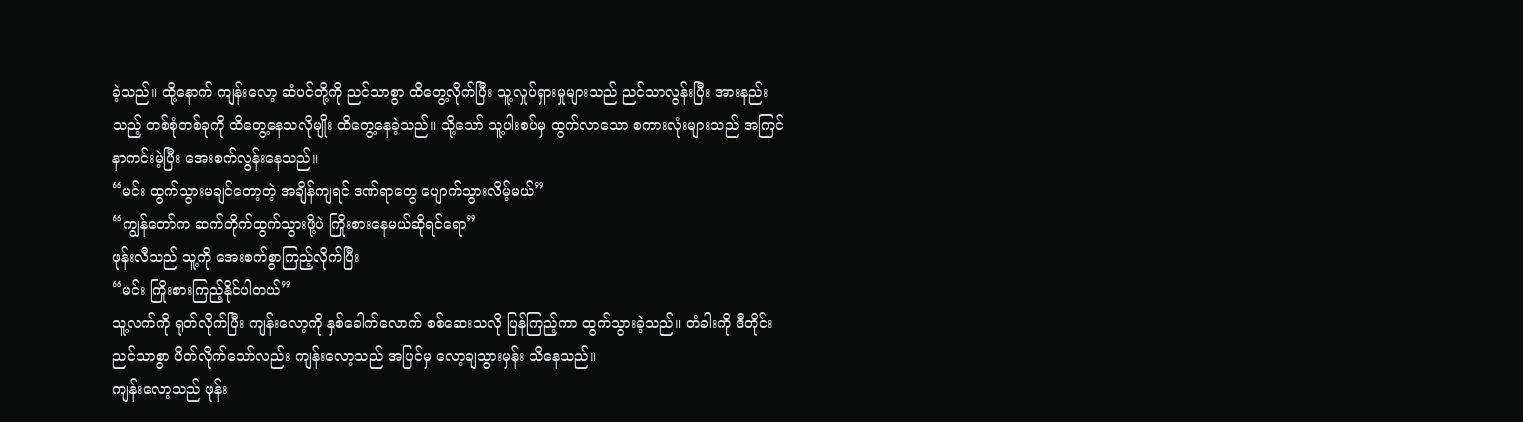ခဲ့သည်။ ထို့နောက် ကျန်းလော့ ဆံပင်တို့ကို ညင်သာစွာ ထိတွေ့လိုက်ပြီး သူ့လှုပ်ရှားမှုများသည် ညင်သာလွန်းပြီး အားနည်းသည့် တစ်စုံတစ်ခုကို ထိတွေ့နေသလိုမျိုး ထိတွေ့နေခဲ့သည်။ သို့သော် သူ့ပါးစပ်မှ ထွက်လာသော စကားလုံးများသည် အကြင်နာကင်းမဲ့ပြီး အေးစက်လွန်းနေသည်။
“မင်း ထွက်သွားမချင်တော့တဲ့ အချိန်ကျရင် ဒဏ်ရာတွေ ပျောက်သွားလိမ့်မယ်”
“ကျွန်တော်က ဆက်တိုက်ထွက်သွားဖို့ပဲ ကြိုးစားနေမယ်ဆိုရင်ရော”
ဖုန်းလီသည် သူ့ကို အေးစက်စွာကြည့်လိုက်ပြီး
“မင်း ကြိုးစားကြည့်နိုင်ပါတယ်”
သူ့လက်ကို ရုတ်လိုက်ပြီး ကျန်းလော့ကို နှစ်ခေါက်လောက် စစ်ဆေးသလို ပြန်ကြည့်ကာ ထွက်သွားခဲ့သည်။ တံခါးကို ဒီတိုင်း ညင်သာစွာ ပိတ်လိုက်သော်လည်း ကျန်းလော့သည် အပြင်မှ လော့ချသွားမှန်း သိနေသည်။
ကျန်းလော့သည် ဖုန်း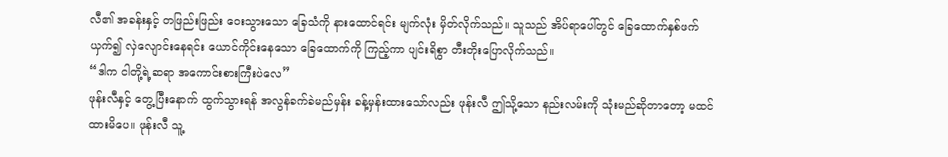လီ၏ အခန်းနှင့် တဖြည်းဖြည်း ဝေးသွားသော ခြေသံကို နားထောင်ရင်း မျက်လုံး မှိတ်လိုက်သည်။ သူသည် အိပ်ရာပေါ်တွင် ခြေထောက်နှစ်ဖက်ယှက်၍ လှဲလျောင်းနေရင်း ယောင်ကိုင်းနေသော ခြေထောက်ကို ကြည့်ကာ ပျင်းရိစွာ တီးတိုးပြောလိုက်သည်။
“ဒါက ငါတို့ရဲ့ဆရာ အကောင်းစားကြီးပဲလေ”
ဖုန်းလီနှင့် တွေ့ပြီးနောက် ထွက်သွားရန် အလွန်ခက်ခဲမည်မှန်း ခန့်မှန်းထားသော်လည်း ဖုန်းလီ ဤသို့သော နည်းလမ်းကို သုံးမည်ဆိုတာတော့ မထင်ထားမိပေ။ ဖုန်းလီ သူ့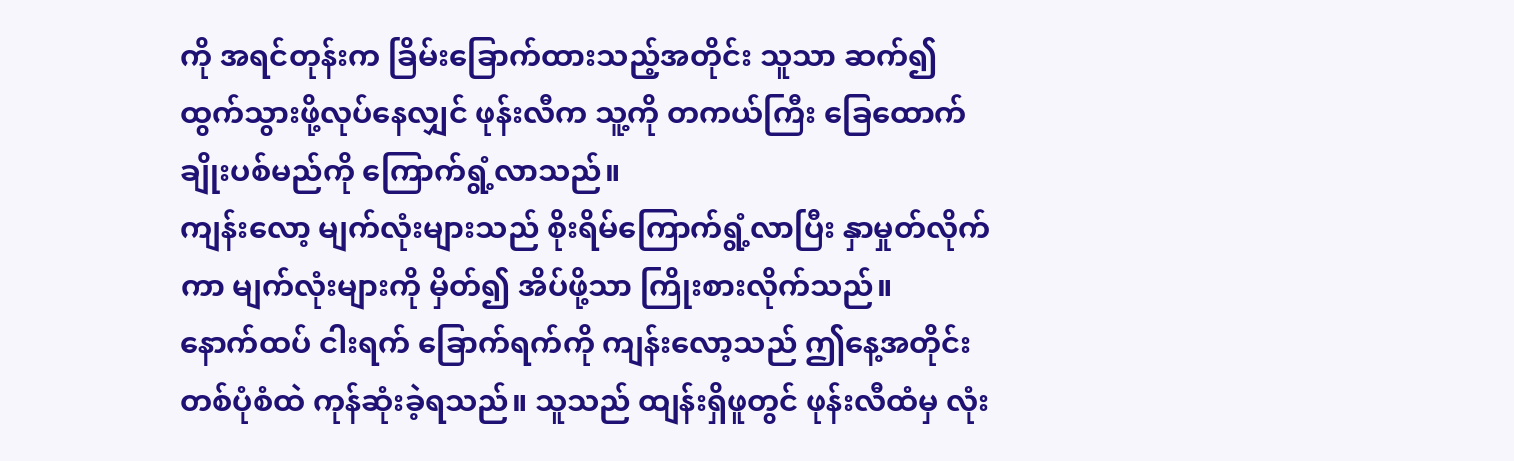ကို အရင်တုန်းက ခြိမ်းခြောက်ထားသည့်အတိုင်း သူသာ ဆက်၍ ထွက်သွားဖို့လုပ်နေလျှင် ဖုန်းလီက သူ့ကို တကယ်ကြီး ခြေထောက်ချိုးပစ်မည်ကို ကြောက်ရွံ့လာသည်။
ကျန်းလော့ မျက်လုံးများသည် စိုးရိမ်ကြောက်ရွံ့လာပြီး နှာမှုတ်လိုက်ကာ မျက်လုံးများကို မှိတ်၍ အိပ်ဖို့သာ ကြိုးစားလိုက်သည်။
နောက်ထပ် ငါးရက် ခြောက်ရက်ကို ကျန်းလော့သည် ဤနေ့အတိုင်း တစ်ပုံစံထဲ ကုန်ဆုံးခဲ့ရသည်။ သူသည် ထျန်းရှိဖူတွင် ဖုန်းလီထံမှ လုံး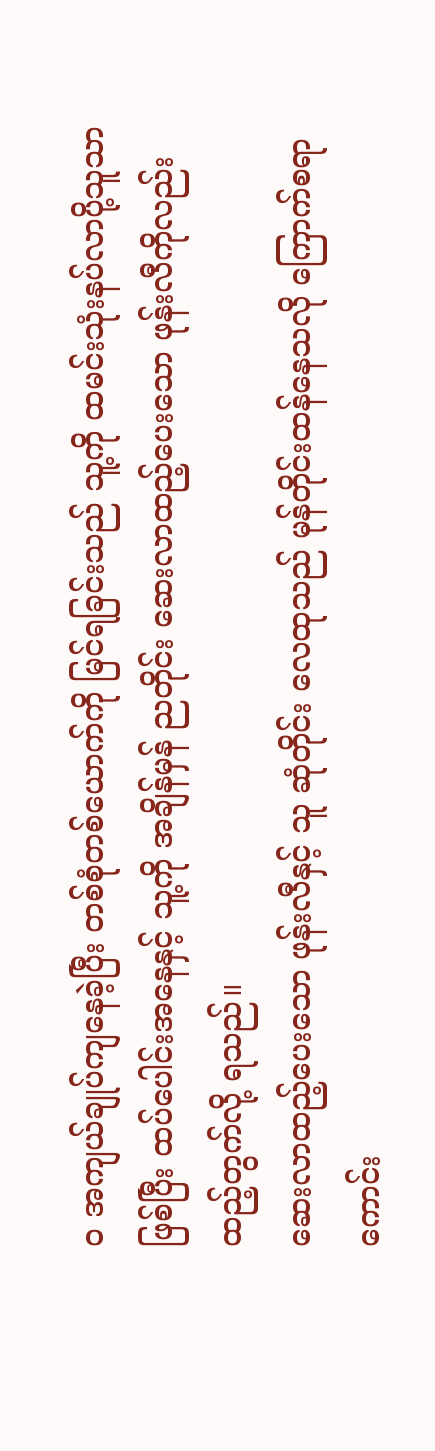ဝ အကျယ်ချုပ်ကျနေခဲ့ပြီး တစ်စုံတစ်ယောက်ကို မြင်ရခြင်းသည် သူ့ကို ထမင်းသုံးနပ်လာပို့သူသာ ဖြစ်ပြီး ထပ်ပေါင်းအနေနှင့် သူ့ကို အချိန်မှန် ညတိုင်း ဆေးလာထည့်ပေးသော ဖုန်းလီကိုလည်း ထည့်တွက်လို့ ရသည်။
ဆေးလာထည့်ပေးသော ဖုန်းလီနှင့် သူ ဆုံတိုင်း လေထုသည် မုန်တိုင်းထန်နေသလို ကြောက်စရာကောင်း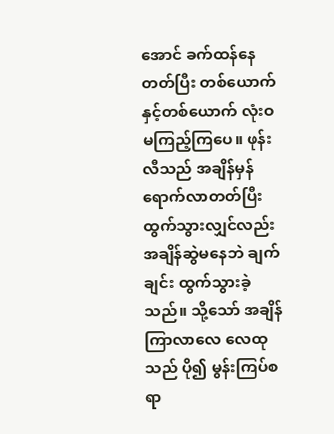အောင် ခက်ထန်နေတတ်ပြီး တစ်ယောက်နှင့်တစ်ယောက် လုံးဝ မကြည့်ကြပေ။ ဖုန်းလီသည် အချိန်မှန် ရောက်လာတတ်ပြီး ထွက်သွားလျှင်လည်း အချိန်ဆွဲမနေဘဲ ချက်ချင်း ထွက်သွားခဲ့သည်။ သို့သော် အချိန်ကြာလာလေ လေထုသည် ပို၍ မွန်းကြပ်စရာ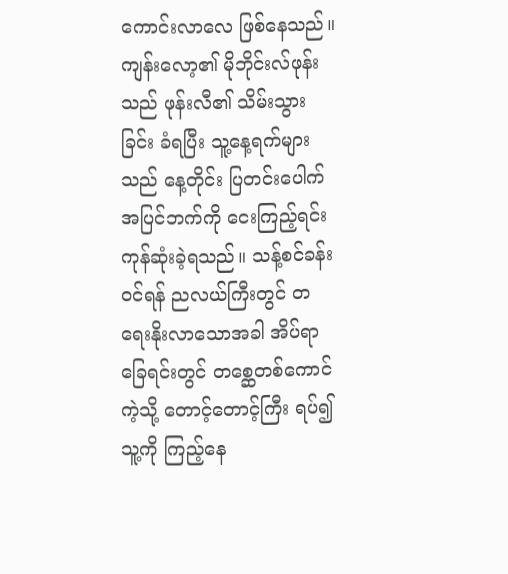ကောင်းလာလေ ဖြစ်နေသည်။
ကျန်းလော့၏ မိုဘိုင်းလ်ဖုန်းသည် ဖုန်းလီ၏ သိမ်းသွားခြင်း ခံရပြီး သူ့နေ့ရက်များသည် နေ့တိုင်း ပြတင်းပေါက် အပြင်ဘက်ကို ငေးကြည့်ရင်းကုန်ဆုံးခဲ့ရသည်။ သန့်စင်ခန်းဝင်ရန် ညလယ်ကြီးတွင် တရေးနိုးလာသောအခါ အိပ်ရာခြေရင်းတွင် တစ္ဆေတစ်ကောင်ကဲ့သို့ တောင့်တောင့်ကြီး ရပ်၍ သူ့ကို ကြည့်နေ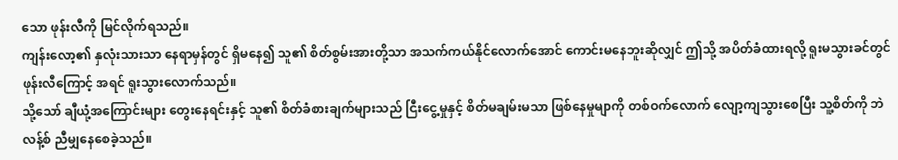သော ဖုန်းလီကို မြင်လိုက်ရသည်။
ကျန်းလော့၏ နှလုံးသားသာ နေရာမှန်တွင် ရှိမနေ၍ သူ၏ စိတ်စွမ်းအားတို့သာ အသက်ကယ်နိုင်လောက်အောင် ကောင်းမနေဘူးဆိုလျှင် ဤသို့ အပိတ်ခံထားရလို့ ရူးမသွားခင်တွင် ဖုန်းလီကြောင့် အရင် ရူးသွားလောက်သည်။
သို့သော် ချီယုံ့အကြောင်းများ တွေးနေရင်းနှင့် သူ၏ စိတ်ခံစားချက်များသည် ငြီးငွေ့မှုနှင့် စိတ်မချမ်းမသာ ဖြစ်နေမှုမျာကို တစ်ဝက်လောက် လျော့ကျသွားစေပြီး သူ့စိတ်ကို ဘဲလန့်စ် ညီမျှနေစေခဲ့သည်။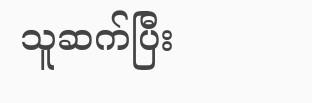သူဆက်ပြီး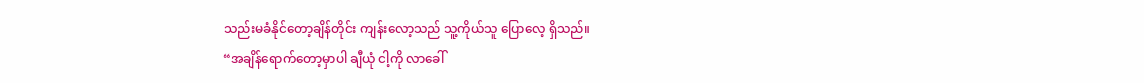သည်းမခံနိုင်တော့ချိန်တိုင်း ကျန်းလော့သည် သူ့ကိုယ်သူ ပြောလေ့ ရှိသည်။
“အချိန်ရောက်တော့မှာပါ ချီယုံ ငါ့ကို လာခေါ်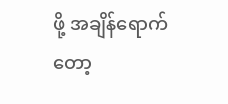ဖို့ အချိန်ရောက်တော့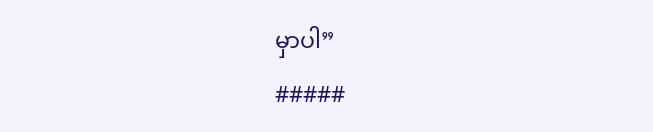မှာပါ”
#####